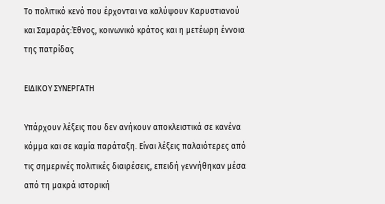Το πολιτικό κενό που έρχονται να καλύψουν Καρυστιανού και Σαμαράς:Έθνος, κοινωνικό κράτος και η μετέωρη έννοια της πατρίδας

ΕΙΔΙΚΟΥ ΣΥΝΕΡΓΑΤΗ

Υπάρχουν λέξεις που δεν ανήκουν αποκλειστικά σε κανένα κόμμα και σε καμία παράταξη. Είναι λέξεις παλαιότερες από τις σημερινές πολιτικές διαιρέσεις, επειδή γεννήθηκαν μέσα από τη μακρά ιστορική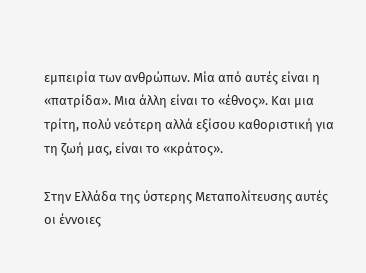εμπειρία των ανθρώπων. Μία από αυτές είναι η «πατρίδα». Μια άλλη είναι το «έθνος». Και μια τρίτη, πολύ νεότερη αλλά εξίσου καθοριστική για τη ζωή μας, είναι το «κράτος».

Στην Ελλάδα της ύστερης Μεταπολίτευσης αυτές οι έννοιες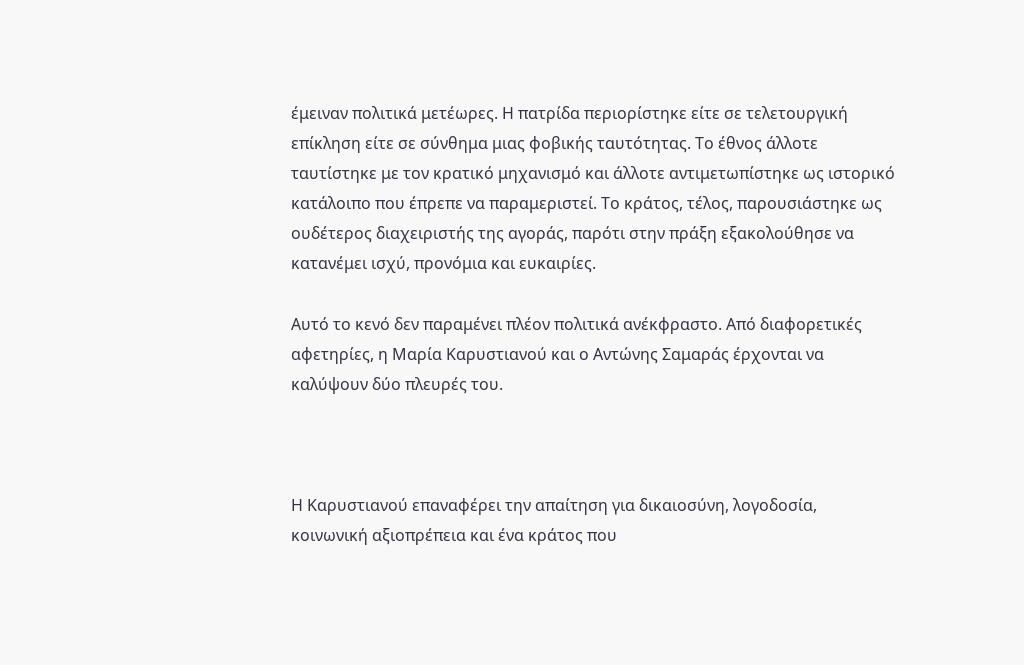έμειναν πολιτικά μετέωρες. Η πατρίδα περιορίστηκε είτε σε τελετουργική επίκληση είτε σε σύνθημα μιας φοβικής ταυτότητας. Το έθνος άλλοτε ταυτίστηκε με τον κρατικό μηχανισμό και άλλοτε αντιμετωπίστηκε ως ιστορικό κατάλοιπο που έπρεπε να παραμεριστεί. Το κράτος, τέλος, παρουσιάστηκε ως ουδέτερος διαχειριστής της αγοράς, παρότι στην πράξη εξακολούθησε να κατανέμει ισχύ, προνόμια και ευκαιρίες.

Αυτό το κενό δεν παραμένει πλέον πολιτικά ανέκφραστο. Από διαφορετικές αφετηρίες, η Μαρία Καρυστιανού και ο Αντώνης Σαμαράς έρχονται να καλύψουν δύο πλευρές του.



Η Καρυστιανού επαναφέρει την απαίτηση για δικαιοσύνη, λογοδοσία, κοινωνική αξιοπρέπεια και ένα κράτος που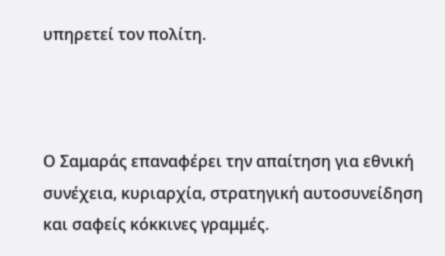υπηρετεί τον πολίτη.



Ο Σαμαράς επαναφέρει την απαίτηση για εθνική συνέχεια, κυριαρχία, στρατηγική αυτοσυνείδηση και σαφείς κόκκινες γραμμές.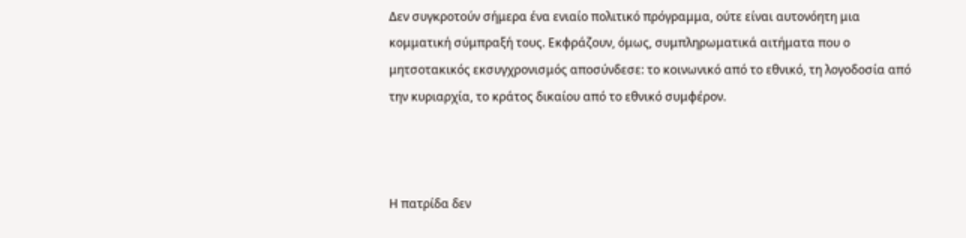Δεν συγκροτούν σήμερα ένα ενιαίο πολιτικό πρόγραμμα, ούτε είναι αυτονόητη μια κομματική σύμπραξή τους. Εκφράζουν, όμως, συμπληρωματικά αιτήματα που ο μητσοτακικός εκσυγχρονισμός αποσύνδεσε: το κοινωνικό από το εθνικό, τη λογοδοσία από την κυριαρχία, το κράτος δικαίου από το εθνικό συμφέρον.



Η πατρίδα δεν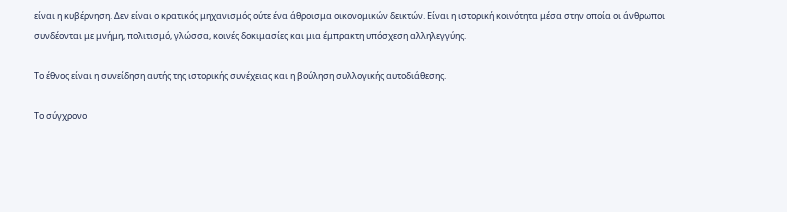είναι η κυβέρνηση. Δεν είναι ο κρατικός μηχανισμός ούτε ένα άθροισμα οικονομικών δεικτών. Είναι η ιστορική κοινότητα μέσα στην οποία οι άνθρωποι συνδέονται με μνήμη, πολιτισμό, γλώσσα, κοινές δοκιμασίες και μια έμπρακτη υπόσχεση αλληλεγγύης.

Το έθνος είναι η συνείδηση αυτής της ιστορικής συνέχειας και η βούληση συλλογικής αυτοδιάθεσης.

Το σύγχρονο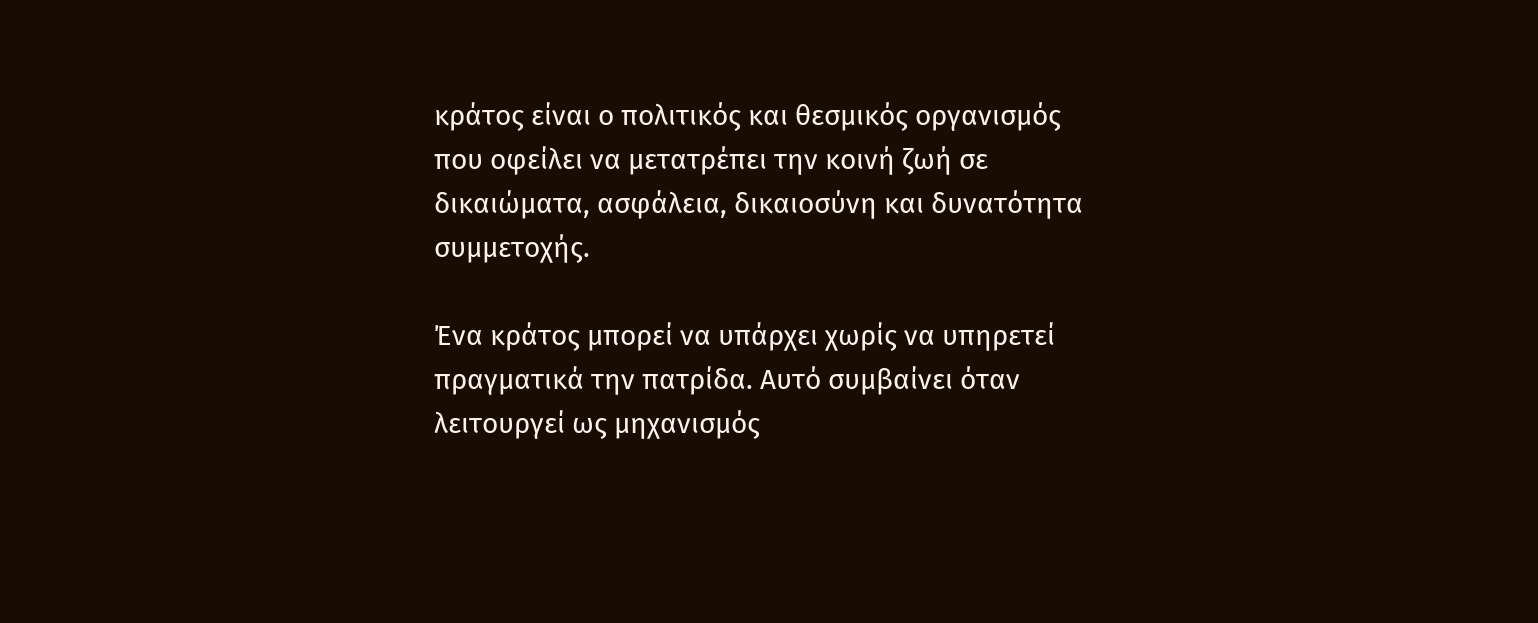κράτος είναι ο πολιτικός και θεσμικός οργανισμός που οφείλει να μετατρέπει την κοινή ζωή σε δικαιώματα, ασφάλεια, δικαιοσύνη και δυνατότητα συμμετοχής.

Ένα κράτος μπορεί να υπάρχει χωρίς να υπηρετεί πραγματικά την πατρίδα. Αυτό συμβαίνει όταν λειτουργεί ως μηχανισμός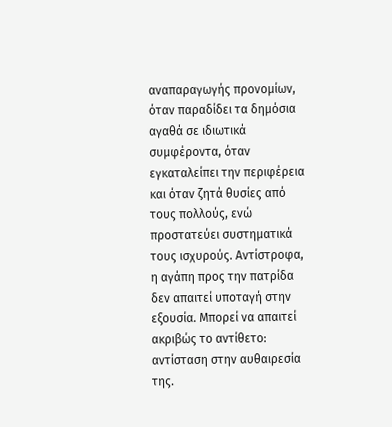αναπαραγωγής προνομίων, όταν παραδίδει τα δημόσια αγαθά σε ιδιωτικά συμφέροντα, όταν εγκαταλείπει την περιφέρεια και όταν ζητά θυσίες από τους πολλούς, ενώ προστατεύει συστηματικά τους ισχυρούς. Αντίστροφα, η αγάπη προς την πατρίδα δεν απαιτεί υποταγή στην εξουσία. Μπορεί να απαιτεί ακριβώς το αντίθετο: αντίσταση στην αυθαιρεσία της.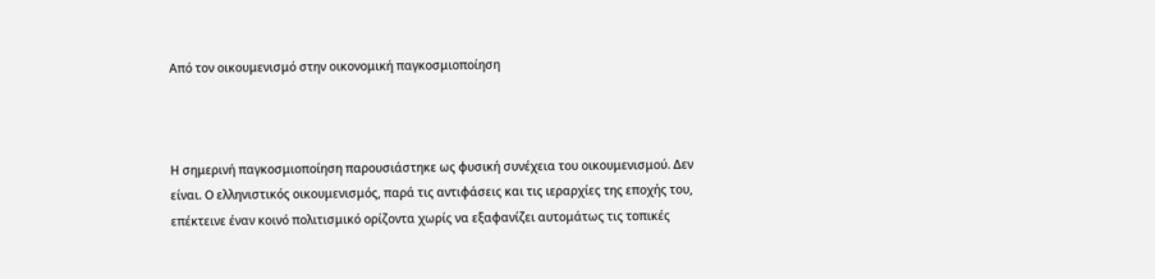Από τον οικουμενισμό στην οικονομική παγκοσμιοποίηση



Η σημερινή παγκοσμιοποίηση παρουσιάστηκε ως φυσική συνέχεια του οικουμενισμού. Δεν είναι. Ο ελληνιστικός οικουμενισμός, παρά τις αντιφάσεις και τις ιεραρχίες της εποχής του, επέκτεινε έναν κοινό πολιτισμικό ορίζοντα χωρίς να εξαφανίζει αυτομάτως τις τοπικές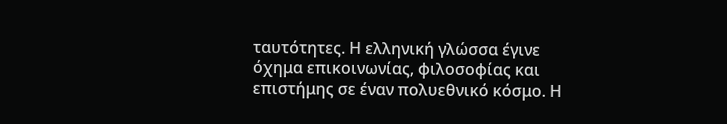ταυτότητες. Η ελληνική γλώσσα έγινε όχημα επικοινωνίας, φιλοσοφίας και επιστήμης σε έναν πολυεθνικό κόσμο. Η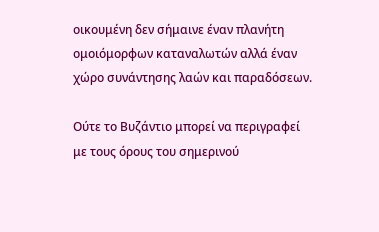οικουμένη δεν σήμαινε έναν πλανήτη ομοιόμορφων καταναλωτών αλλά έναν χώρο συνάντησης λαών και παραδόσεων.

Ούτε το Βυζάντιο μπορεί να περιγραφεί με τους όρους του σημερινού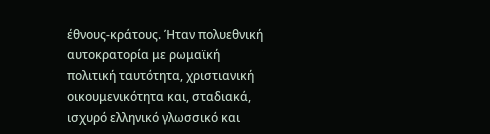έθνους-κράτους. Ήταν πολυεθνική αυτοκρατορία με ρωμαϊκή πολιτική ταυτότητα, χριστιανική οικουμενικότητα και, σταδιακά, ισχυρό ελληνικό γλωσσικό και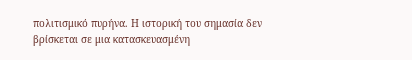πολιτισμικό πυρήνα. Η ιστορική του σημασία δεν βρίσκεται σε μια κατασκευασμένη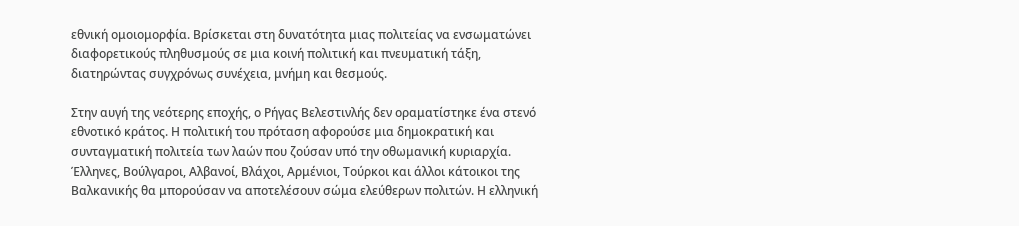εθνική ομοιομορφία. Βρίσκεται στη δυνατότητα μιας πολιτείας να ενσωματώνει διαφορετικούς πληθυσμούς σε μια κοινή πολιτική και πνευματική τάξη, διατηρώντας συγχρόνως συνέχεια, μνήμη και θεσμούς.

Στην αυγή της νεότερης εποχής, ο Ρήγας Βελεστινλής δεν οραματίστηκε ένα στενό εθνοτικό κράτος. Η πολιτική του πρόταση αφορούσε μια δημοκρατική και συνταγματική πολιτεία των λαών που ζούσαν υπό την οθωμανική κυριαρχία. Έλληνες, Βούλγαροι, Αλβανοί, Βλάχοι, Αρμένιοι, Τούρκοι και άλλοι κάτοικοι της Βαλκανικής θα μπορούσαν να αποτελέσουν σώμα ελεύθερων πολιτών. Η ελληνική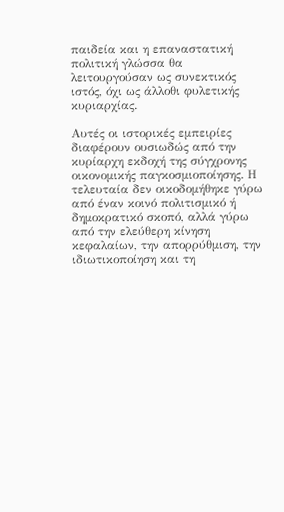παιδεία και η επαναστατική πολιτική γλώσσα θα λειτουργούσαν ως συνεκτικός ιστός, όχι ως άλλοθι φυλετικής κυριαρχίας.

Αυτές οι ιστορικές εμπειρίες διαφέρουν ουσιωδώς από την κυρίαρχη εκδοχή της σύγχρονης οικονομικής παγκοσμιοποίησης. Η τελευταία δεν οικοδομήθηκε γύρω από έναν κοινό πολιτισμικό ή δημοκρατικό σκοπό, αλλά γύρω από την ελεύθερη κίνηση κεφαλαίων, την απορρύθμιση, την ιδιωτικοποίηση και τη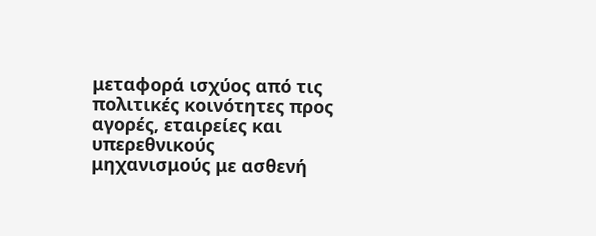μεταφορά ισχύος από τις πολιτικές κοινότητες προς αγορές, εταιρείες και υπερεθνικούς μηχανισμούς με ασθενή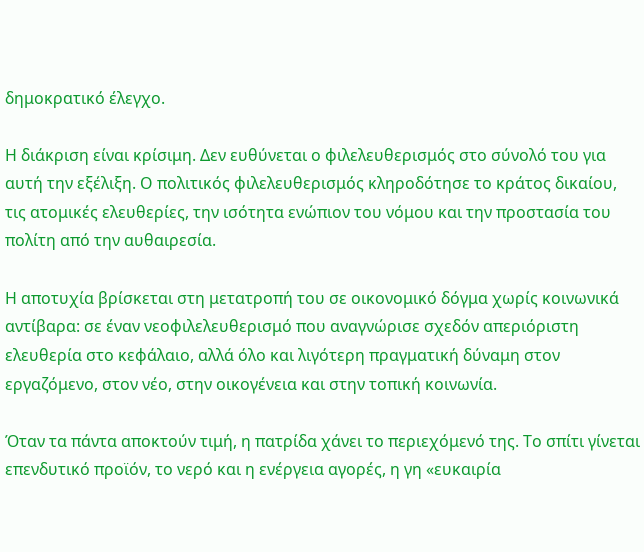δημοκρατικό έλεγχο.

Η διάκριση είναι κρίσιμη. Δεν ευθύνεται ο φιλελευθερισμός στο σύνολό του για αυτή την εξέλιξη. Ο πολιτικός φιλελευθερισμός κληροδότησε το κράτος δικαίου, τις ατομικές ελευθερίες, την ισότητα ενώπιον του νόμου και την προστασία του πολίτη από την αυθαιρεσία.

Η αποτυχία βρίσκεται στη μετατροπή του σε οικονομικό δόγμα χωρίς κοινωνικά αντίβαρα: σε έναν νεοφιλελευθερισμό που αναγνώρισε σχεδόν απεριόριστη ελευθερία στο κεφάλαιο, αλλά όλο και λιγότερη πραγματική δύναμη στον εργαζόμενο, στον νέο, στην οικογένεια και στην τοπική κοινωνία.

Όταν τα πάντα αποκτούν τιμή, η πατρίδα χάνει το περιεχόμενό της. Το σπίτι γίνεται επενδυτικό προϊόν, το νερό και η ενέργεια αγορές, η γη «ευκαιρία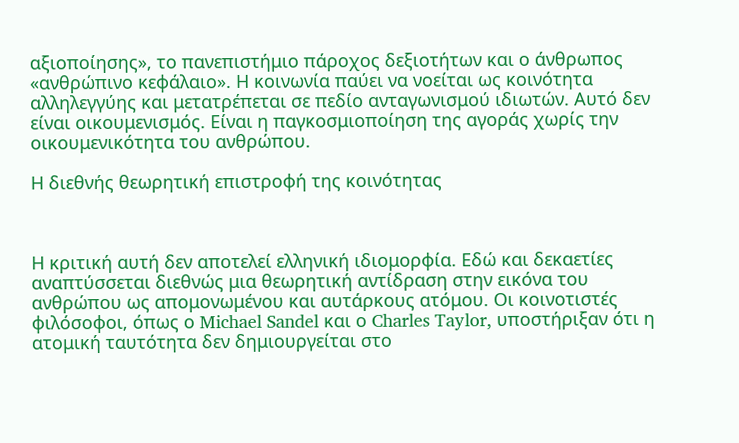αξιοποίησης», το πανεπιστήμιο πάροχος δεξιοτήτων και ο άνθρωπος «ανθρώπινο κεφάλαιο». Η κοινωνία παύει να νοείται ως κοινότητα αλληλεγγύης και μετατρέπεται σε πεδίο ανταγωνισμού ιδιωτών. Αυτό δεν είναι οικουμενισμός. Είναι η παγκοσμιοποίηση της αγοράς χωρίς την οικουμενικότητα του ανθρώπου.

Η διεθνής θεωρητική επιστροφή της κοινότητας



Η κριτική αυτή δεν αποτελεί ελληνική ιδιομορφία. Εδώ και δεκαετίες αναπτύσσεται διεθνώς μια θεωρητική αντίδραση στην εικόνα του ανθρώπου ως απομονωμένου και αυτάρκους ατόμου. Οι κοινοτιστές φιλόσοφοι, όπως ο Michael Sandel και ο Charles Taylor, υποστήριξαν ότι η ατομική ταυτότητα δεν δημιουργείται στο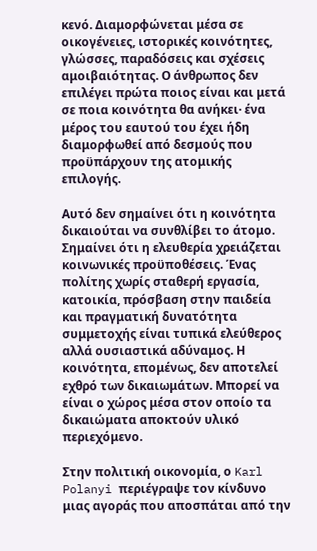κενό. Διαμορφώνεται μέσα σε οικογένειες, ιστορικές κοινότητες, γλώσσες, παραδόσεις και σχέσεις αμοιβαιότητας. Ο άνθρωπος δεν επιλέγει πρώτα ποιος είναι και μετά σε ποια κοινότητα θα ανήκει· ένα μέρος του εαυτού του έχει ήδη διαμορφωθεί από δεσμούς που προϋπάρχουν της ατομικής επιλογής.

Αυτό δεν σημαίνει ότι η κοινότητα δικαιούται να συνθλίβει το άτομο. Σημαίνει ότι η ελευθερία χρειάζεται κοινωνικές προϋποθέσεις. Ένας πολίτης χωρίς σταθερή εργασία, κατοικία, πρόσβαση στην παιδεία και πραγματική δυνατότητα συμμετοχής είναι τυπικά ελεύθερος αλλά ουσιαστικά αδύναμος. Η κοινότητα, επομένως, δεν αποτελεί εχθρό των δικαιωμάτων. Μπορεί να είναι ο χώρος μέσα στον οποίο τα δικαιώματα αποκτούν υλικό περιεχόμενο.

Στην πολιτική οικονομία, ο Karl Polanyi περιέγραψε τον κίνδυνο μιας αγοράς που αποσπάται από την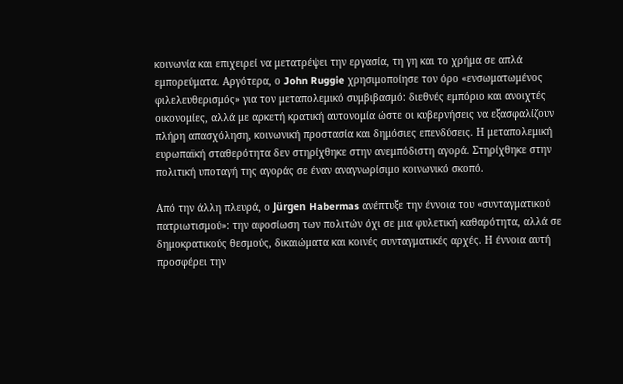κοινωνία και επιχειρεί να μετατρέψει την εργασία, τη γη και το χρήμα σε απλά εμπορεύματα. Αργότερα, ο John Ruggie χρησιμοποίησε τον όρο «ενσωματωμένος φιλελευθερισμός» για τον μεταπολεμικό συμβιβασμό: διεθνές εμπόριο και ανοιχτές οικονομίες, αλλά με αρκετή κρατική αυτονομία ώστε οι κυβερνήσεις να εξασφαλίζουν πλήρη απασχόληση, κοινωνική προστασία και δημόσιες επενδύσεις. Η μεταπολεμική ευρωπαϊκή σταθερότητα δεν στηρίχθηκε στην ανεμπόδιστη αγορά. Στηρίχθηκε στην πολιτική υποταγή της αγοράς σε έναν αναγνωρίσιμο κοινωνικό σκοπό.

Από την άλλη πλευρά, ο Jürgen Habermas ανέπτυξε την έννοια του «συνταγματικού πατριωτισμού»: την αφοσίωση των πολιτών όχι σε μια φυλετική καθαρότητα, αλλά σε δημοκρατικούς θεσμούς, δικαιώματα και κοινές συνταγματικές αρχές. Η έννοια αυτή προσφέρει την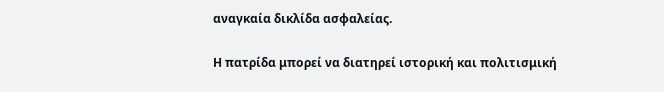αναγκαία δικλίδα ασφαλείας.

Η πατρίδα μπορεί να διατηρεί ιστορική και πολιτισμική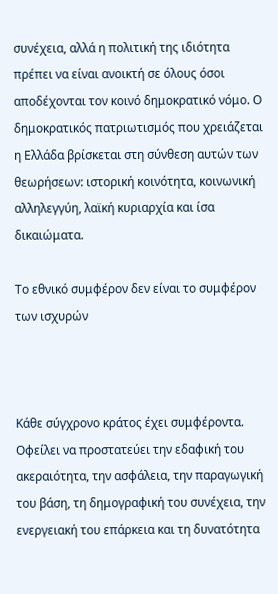συνέχεια, αλλά η πολιτική της ιδιότητα πρέπει να είναι ανοικτή σε όλους όσοι αποδέχονται τον κοινό δημοκρατικό νόμο. Ο δημοκρατικός πατριωτισμός που χρειάζεται η Ελλάδα βρίσκεται στη σύνθεση αυτών των θεωρήσεων: ιστορική κοινότητα, κοινωνική αλληλεγγύη, λαϊκή κυριαρχία και ίσα δικαιώματα.

Το εθνικό συμφέρον δεν είναι το συμφέρον των ισχυρών



Κάθε σύγχρονο κράτος έχει συμφέροντα. Οφείλει να προστατεύει την εδαφική του ακεραιότητα, την ασφάλεια, την παραγωγική του βάση, τη δημογραφική του συνέχεια, την ενεργειακή του επάρκεια και τη δυνατότητα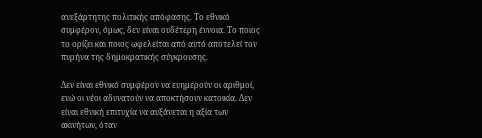ανεξάρτητης πολιτικής απόφασης. Το εθνικό συμφέρον, όμως, δεν είναι ουδέτερη έννοια. Το ποιος το ορίζει και ποιος ωφελείται από αυτό αποτελεί τον πυρήνα της δημοκρατικής σύγκρουσης.

Δεν είναι εθνικό συμφέρον να ευημερούν οι αριθμοί, ενώ οι νέοι αδυνατούν να αποκτήσουν κατοικία. Δεν είναι εθνική επιτυχία να αυξάνεται η αξία των ακινήτων, όταν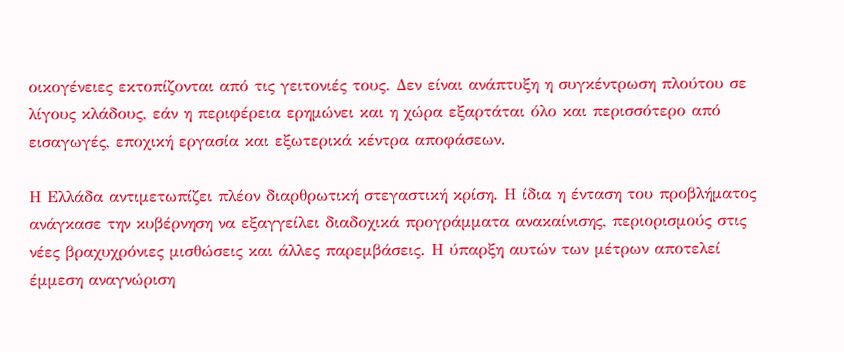οικογένειες εκτοπίζονται από τις γειτονιές τους. Δεν είναι ανάπτυξη η συγκέντρωση πλούτου σε λίγους κλάδους, εάν η περιφέρεια ερημώνει και η χώρα εξαρτάται όλο και περισσότερο από εισαγωγές, εποχική εργασία και εξωτερικά κέντρα αποφάσεων.

Η Ελλάδα αντιμετωπίζει πλέον διαρθρωτική στεγαστική κρίση. Η ίδια η ένταση του προβλήματος ανάγκασε την κυβέρνηση να εξαγγείλει διαδοχικά προγράμματα ανακαίνισης, περιορισμούς στις νέες βραχυχρόνιες μισθώσεις και άλλες παρεμβάσεις. Η ύπαρξη αυτών των μέτρων αποτελεί έμμεση αναγνώριση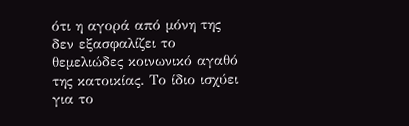ότι η αγορά από μόνη της δεν εξασφαλίζει το θεμελιώδες κοινωνικό αγαθό της κατοικίας. Το ίδιο ισχύει για το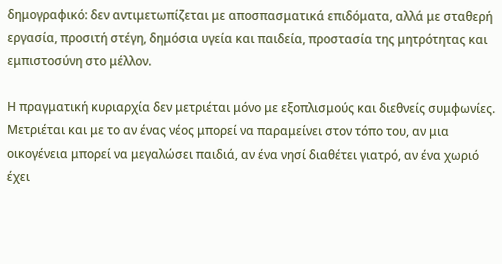δημογραφικό: δεν αντιμετωπίζεται με αποσπασματικά επιδόματα, αλλά με σταθερή εργασία, προσιτή στέγη, δημόσια υγεία και παιδεία, προστασία της μητρότητας και εμπιστοσύνη στο μέλλον.

Η πραγματική κυριαρχία δεν μετριέται μόνο με εξοπλισμούς και διεθνείς συμφωνίες. Μετριέται και με το αν ένας νέος μπορεί να παραμείνει στον τόπο του, αν μια οικογένεια μπορεί να μεγαλώσει παιδιά, αν ένα νησί διαθέτει γιατρό, αν ένα χωριό έχει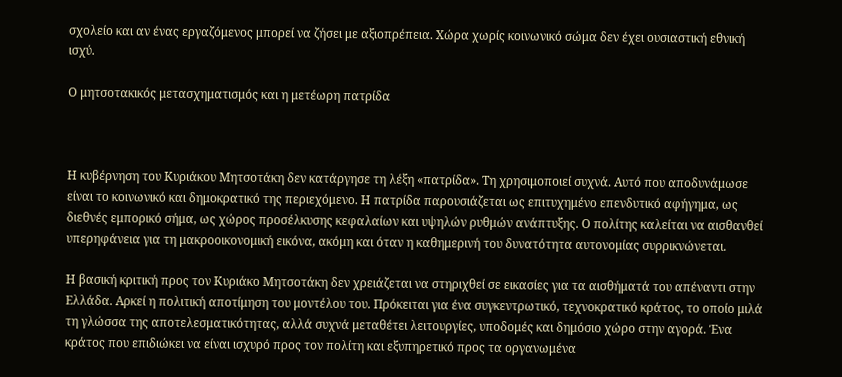σχολείο και αν ένας εργαζόμενος μπορεί να ζήσει με αξιοπρέπεια. Χώρα χωρίς κοινωνικό σώμα δεν έχει ουσιαστική εθνική ισχύ.

Ο μητσοτακικός μετασχηματισμός και η μετέωρη πατρίδα



Η κυβέρνηση του Κυριάκου Μητσοτάκη δεν κατάργησε τη λέξη «πατρίδα». Τη χρησιμοποιεί συχνά. Αυτό που αποδυνάμωσε είναι το κοινωνικό και δημοκρατικό της περιεχόμενο. Η πατρίδα παρουσιάζεται ως επιτυχημένο επενδυτικό αφήγημα, ως διεθνές εμπορικό σήμα, ως χώρος προσέλκυσης κεφαλαίων και υψηλών ρυθμών ανάπτυξης. Ο πολίτης καλείται να αισθανθεί υπερηφάνεια για τη μακροοικονομική εικόνα, ακόμη και όταν η καθημερινή του δυνατότητα αυτονομίας συρρικνώνεται.

Η βασική κριτική προς τον Κυριάκο Μητσοτάκη δεν χρειάζεται να στηριχθεί σε εικασίες για τα αισθήματά του απέναντι στην Ελλάδα. Αρκεί η πολιτική αποτίμηση του μοντέλου του. Πρόκειται για ένα συγκεντρωτικό, τεχνοκρατικό κράτος, το οποίο μιλά τη γλώσσα της αποτελεσματικότητας, αλλά συχνά μεταθέτει λειτουργίες, υποδομές και δημόσιο χώρο στην αγορά. Ένα κράτος που επιδιώκει να είναι ισχυρό προς τον πολίτη και εξυπηρετικό προς τα οργανωμένα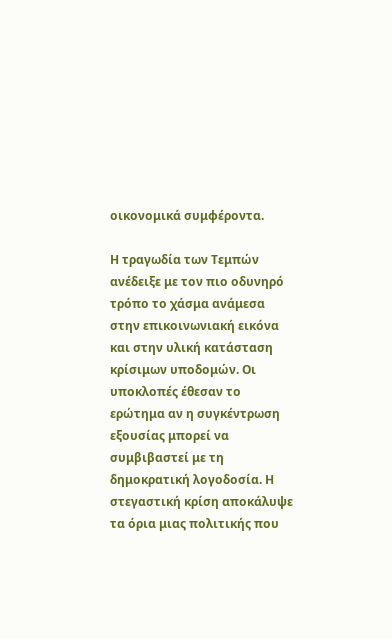οικονομικά συμφέροντα.

Η τραγωδία των Τεμπών ανέδειξε με τον πιο οδυνηρό τρόπο το χάσμα ανάμεσα στην επικοινωνιακή εικόνα και στην υλική κατάσταση κρίσιμων υποδομών. Οι υποκλοπές έθεσαν το ερώτημα αν η συγκέντρωση εξουσίας μπορεί να συμβιβαστεί με τη δημοκρατική λογοδοσία. Η στεγαστική κρίση αποκάλυψε τα όρια μιας πολιτικής που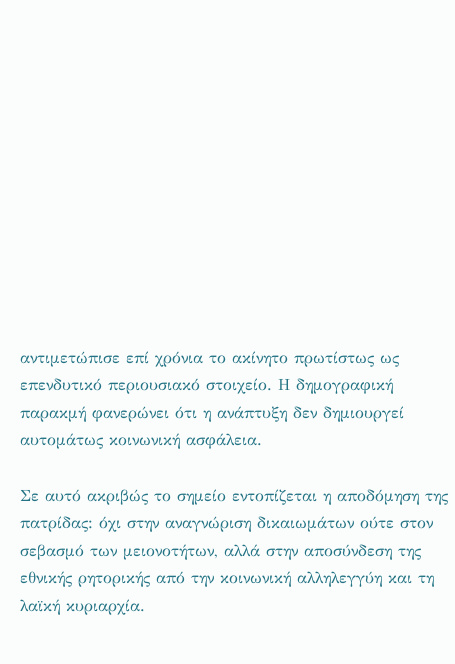αντιμετώπισε επί χρόνια το ακίνητο πρωτίστως ως επενδυτικό περιουσιακό στοιχείο. Η δημογραφική παρακμή φανερώνει ότι η ανάπτυξη δεν δημιουργεί αυτομάτως κοινωνική ασφάλεια.

Σε αυτό ακριβώς το σημείο εντοπίζεται η αποδόμηση της πατρίδας: όχι στην αναγνώριση δικαιωμάτων ούτε στον σεβασμό των μειονοτήτων, αλλά στην αποσύνδεση της εθνικής ρητορικής από την κοινωνική αλληλεγγύη και τη λαϊκή κυριαρχία.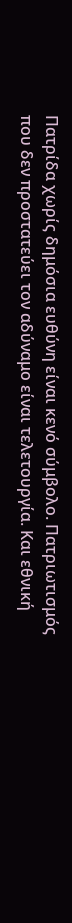Πατρίδα χωρίς δημόσια ευθύνη είναι κενό σύμβολο. Πατριωτισμός που δεν προστατεύει τον αδύναμο είναι τελετουργία. Και εθνική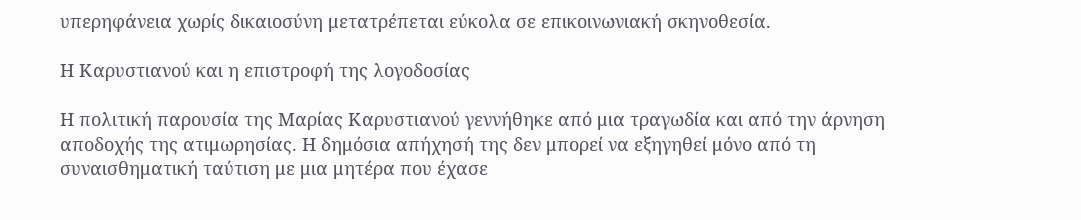υπερηφάνεια χωρίς δικαιοσύνη μετατρέπεται εύκολα σε επικοινωνιακή σκηνοθεσία.

Η Καρυστιανού και η επιστροφή της λογοδοσίας

Η πολιτική παρουσία της Μαρίας Καρυστιανού γεννήθηκε από μια τραγωδία και από την άρνηση αποδοχής της ατιμωρησίας. Η δημόσια απήχησή της δεν μπορεί να εξηγηθεί μόνο από τη συναισθηματική ταύτιση με μια μητέρα που έχασε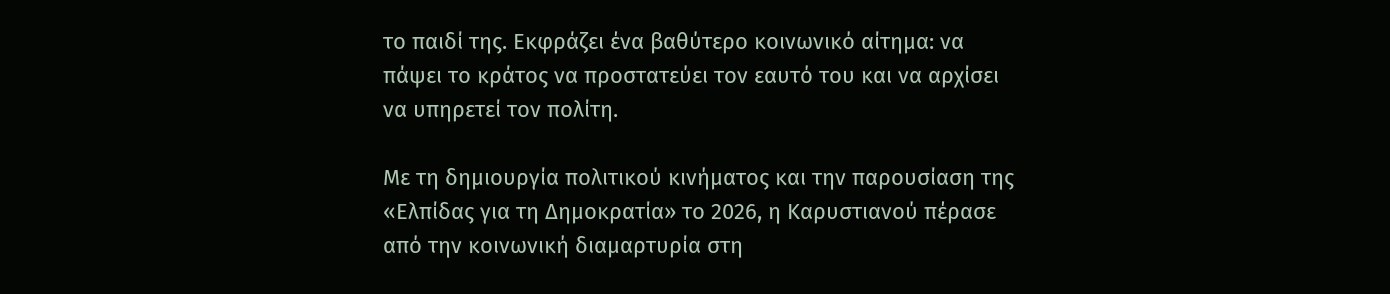το παιδί της. Εκφράζει ένα βαθύτερο κοινωνικό αίτημα: να πάψει το κράτος να προστατεύει τον εαυτό του και να αρχίσει να υπηρετεί τον πολίτη.

Με τη δημιουργία πολιτικού κινήματος και την παρουσίαση της «Ελπίδας για τη Δημοκρατία» το 2026, η Καρυστιανού πέρασε από την κοινωνική διαμαρτυρία στη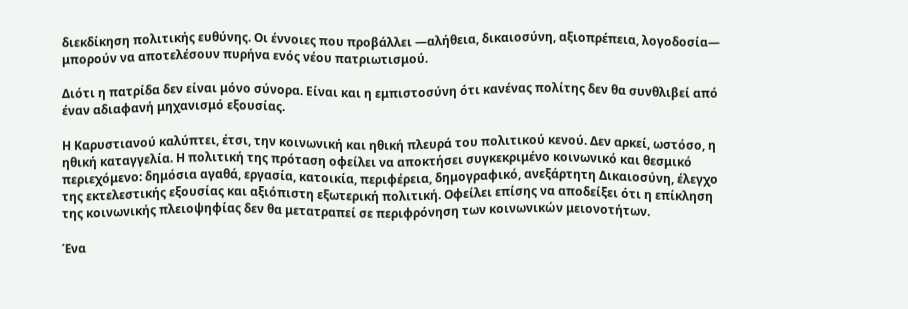διεκδίκηση πολιτικής ευθύνης. Οι έννοιες που προβάλλει —αλήθεια, δικαιοσύνη, αξιοπρέπεια, λογοδοσία— μπορούν να αποτελέσουν πυρήνα ενός νέου πατριωτισμού.

Διότι η πατρίδα δεν είναι μόνο σύνορα. Είναι και η εμπιστοσύνη ότι κανένας πολίτης δεν θα συνθλιβεί από έναν αδιαφανή μηχανισμό εξουσίας.

Η Καρυστιανού καλύπτει, έτσι, την κοινωνική και ηθική πλευρά του πολιτικού κενού. Δεν αρκεί, ωστόσο, η ηθική καταγγελία. Η πολιτική της πρόταση οφείλει να αποκτήσει συγκεκριμένο κοινωνικό και θεσμικό περιεχόμενο: δημόσια αγαθά, εργασία, κατοικία, περιφέρεια, δημογραφικό, ανεξάρτητη Δικαιοσύνη, έλεγχο της εκτελεστικής εξουσίας και αξιόπιστη εξωτερική πολιτική. Οφείλει επίσης να αποδείξει ότι η επίκληση της κοινωνικής πλειοψηφίας δεν θα μετατραπεί σε περιφρόνηση των κοινωνικών μειονοτήτων.

Ένα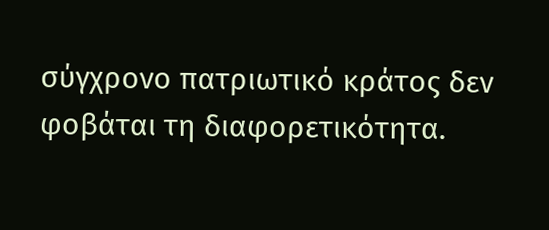σύγχρονο πατριωτικό κράτος δεν φοβάται τη διαφορετικότητα.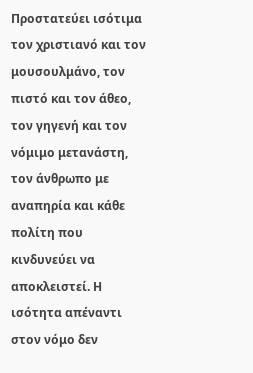Προστατεύει ισότιμα τον χριστιανό και τον μουσουλμάνο, τον πιστό και τον άθεο, τον γηγενή και τον νόμιμο μετανάστη, τον άνθρωπο με αναπηρία και κάθε πολίτη που κινδυνεύει να αποκλειστεί. Η ισότητα απέναντι στον νόμο δεν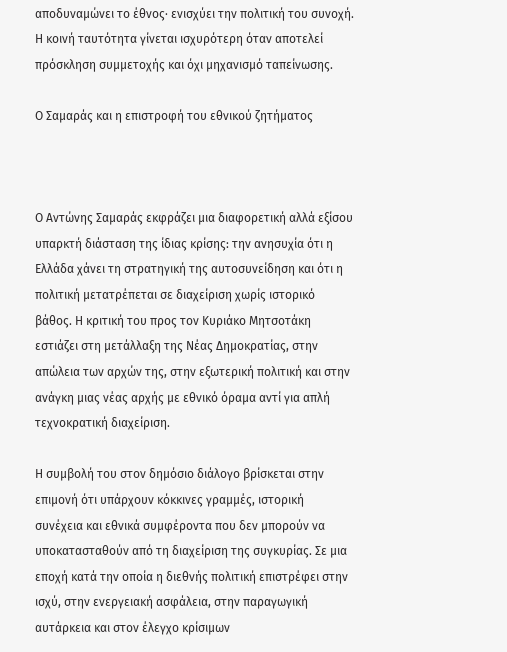αποδυναμώνει το έθνος· ενισχύει την πολιτική του συνοχή. Η κοινή ταυτότητα γίνεται ισχυρότερη όταν αποτελεί πρόσκληση συμμετοχής και όχι μηχανισμό ταπείνωσης.

Ο Σαμαράς και η επιστροφή του εθνικού ζητήματος



Ο Αντώνης Σαμαράς εκφράζει μια διαφορετική αλλά εξίσου υπαρκτή διάσταση της ίδιας κρίσης: την ανησυχία ότι η Ελλάδα χάνει τη στρατηγική της αυτοσυνείδηση και ότι η πολιτική μετατρέπεται σε διαχείριση χωρίς ιστορικό βάθος. Η κριτική του προς τον Κυριάκο Μητσοτάκη εστιάζει στη μετάλλαξη της Νέας Δημοκρατίας, στην απώλεια των αρχών της, στην εξωτερική πολιτική και στην ανάγκη μιας νέας αρχής με εθνικό όραμα αντί για απλή τεχνοκρατική διαχείριση.

Η συμβολή του στον δημόσιο διάλογο βρίσκεται στην επιμονή ότι υπάρχουν κόκκινες γραμμές, ιστορική συνέχεια και εθνικά συμφέροντα που δεν μπορούν να υποκατασταθούν από τη διαχείριση της συγκυρίας. Σε μια εποχή κατά την οποία η διεθνής πολιτική επιστρέφει στην ισχύ, στην ενεργειακή ασφάλεια, στην παραγωγική αυτάρκεια και στον έλεγχο κρίσιμων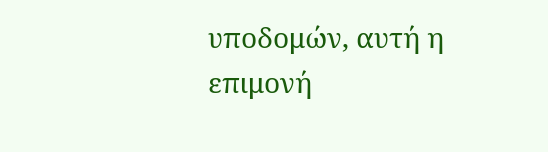υποδομών, αυτή η επιμονή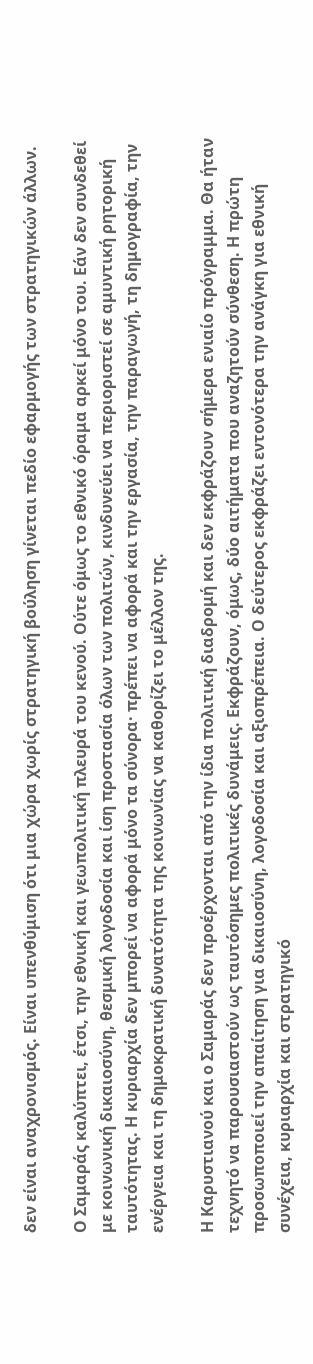δεν είναι αναχρονισμός. Είναι υπενθύμιση ότι μια χώρα χωρίς στρατηγική βούληση γίνεται πεδίο εφαρμογής των στρατηγικών άλλων.

Ο Σαμαράς καλύπτει, έτσι, την εθνική και γεωπολιτική πλευρά του κενού. Ούτε όμως το εθνικό όραμα αρκεί μόνο του. Εάν δεν συνδεθεί με κοινωνική δικαιοσύνη, θεσμική λογοδοσία και ίση προστασία όλων των πολιτών, κινδυνεύει να περιοριστεί σε αμυντική ρητορική ταυτότητας. Η κυριαρχία δεν μπορεί να αφορά μόνο τα σύνορα· πρέπει να αφορά και την εργασία, την παραγωγή, τη δημογραφία, την ενέργεια και τη δημοκρατική δυνατότητα της κοινωνίας να καθορίζει το μέλλον της.

Η Καρυστιανού και ο Σαμαράς δεν προέρχονται από την ίδια πολιτική διαδρομή και δεν εκφράζουν σήμερα ενιαίο πρόγραμμα. Θα ήταν τεχνητό να παρουσιαστούν ως ταυτόσημες πολιτικές δυνάμεις. Εκφράζουν, όμως, δύο αιτήματα που αναζητούν σύνθεση. Η πρώτη προσωποποιεί την απαίτηση για δικαιοσύνη, λογοδοσία και αξιοπρέπεια. Ο δεύτερος εκφράζει εντονότερα την ανάγκη για εθνική συνέχεια, κυριαρχία και στρατηγικό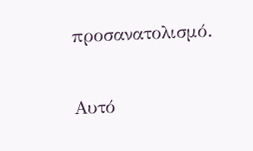προσανατολισμό.

Αυτό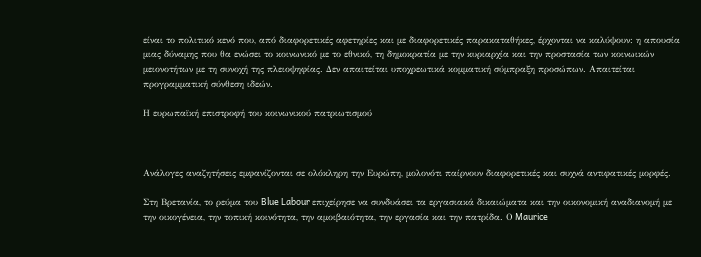είναι το πολιτικό κενό που, από διαφορετικές αφετηρίες και με διαφορετικές παρακαταθήκες, έρχονται να καλύψουν: η απουσία μιας δύναμης που θα ενώσει το κοινωνικό με το εθνικό, τη δημοκρατία με την κυριαρχία και την προστασία των κοινωικών  μειονοτήτων με τη συνοχή της πλειοψηφίας. Δεν απαιτείται υποχρεωτικά κομματική σύμπραξη προσώπων. Απαιτείται προγραμματική σύνθεση ιδεών.

Η ευρωπαϊκή επιστροφή του κοινωνικού πατριωτισμού



Ανάλογες αναζητήσεις εμφανίζονται σε ολόκληρη την Ευρώπη, μολονότι παίρνουν διαφορετικές και συχνά αντιφατικές μορφές.

Στη Βρετανία, το ρεύμα του Blue Labour επιχείρησε να συνδυάσει τα εργασιακά δικαιώματα και την οικονομική αναδιανομή με την οικογένεια, την τοπική κοινότητα, την αμοιβαιότητα, την εργασία και την πατρίδα. Ο Maurice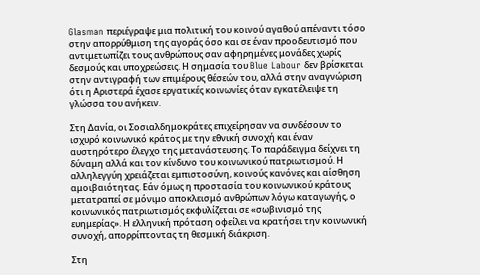Glasman περιέγραψε μια πολιτική του κοινού αγαθού απέναντι τόσο στην απορρύθμιση της αγοράς όσο και σε έναν προοδευτισμό που αντιμετωπίζει τους ανθρώπους σαν αφηρημένες μονάδες χωρίς δεσμούς και υποχρεώσεις. Η σημασία του Blue Labour δεν βρίσκεται στην αντιγραφή των επιμέρους θέσεών του, αλλά στην αναγνώριση ότι η Αριστερά έχασε εργατικές κοινωνίες όταν εγκατέλειψε τη γλώσσα του ανήκειν.

Στη Δανία, οι Σοσιαλδημοκράτες επιχείρησαν να συνδέσουν το ισχυρό κοινωνικό κράτος με την εθνική συνοχή και έναν αυστηρότερο έλεγχο της μετανάστευσης. Το παράδειγμα δείχνει τη δύναμη αλλά και τον κίνδυνο του κοινωνικού πατριωτισμού. Η αλληλεγγύη χρειάζεται εμπιστοσύνη, κοινούς κανόνες και αίσθηση αμοιβαιότητας. Εάν όμως η προστασία του κοινωνικού κράτους μετατραπεί σε μόνιμο αποκλεισμό ανθρώπων λόγω καταγωγής, ο κοινωνικός πατριωτισμός εκφυλίζεται σε «σωβινισμό της ευημερίας». Η ελληνική πρόταση οφείλει να κρατήσει την κοινωνική συνοχή, απορρίπτοντας τη θεσμική διάκριση.

Στη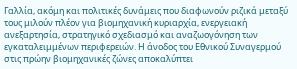Γαλλία, ακόμη και πολιτικές δυνάμεις που διαφωνούν ριζικά μεταξύ τους μιλούν πλέον για βιομηχανική κυριαρχία, ενεργειακή ανεξαρτησία, στρατηγικό σχεδιασμό και αναζωογόνηση των εγκαταλειμμένων περιφερειών. Η άνοδος του Εθνικού Συναγερμού στις πρώην βιομηχανικές ζώνες αποκαλύπτει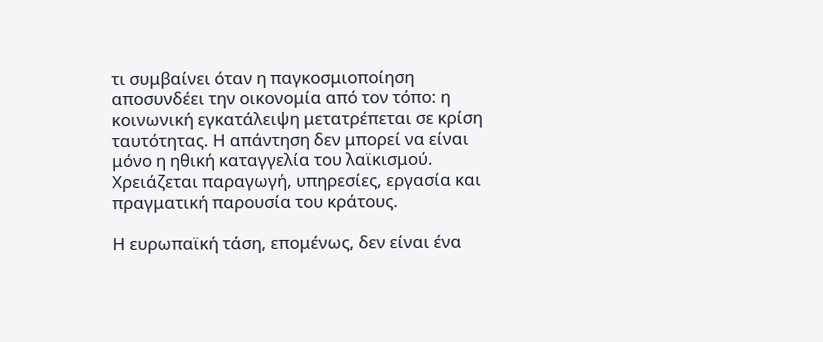τι συμβαίνει όταν η παγκοσμιοποίηση αποσυνδέει την οικονομία από τον τόπο: η κοινωνική εγκατάλειψη μετατρέπεται σε κρίση ταυτότητας. Η απάντηση δεν μπορεί να είναι μόνο η ηθική καταγγελία του λαϊκισμού. Χρειάζεται παραγωγή, υπηρεσίες, εργασία και πραγματική παρουσία του κράτους.

Η ευρωπαϊκή τάση, επομένως, δεν είναι ένα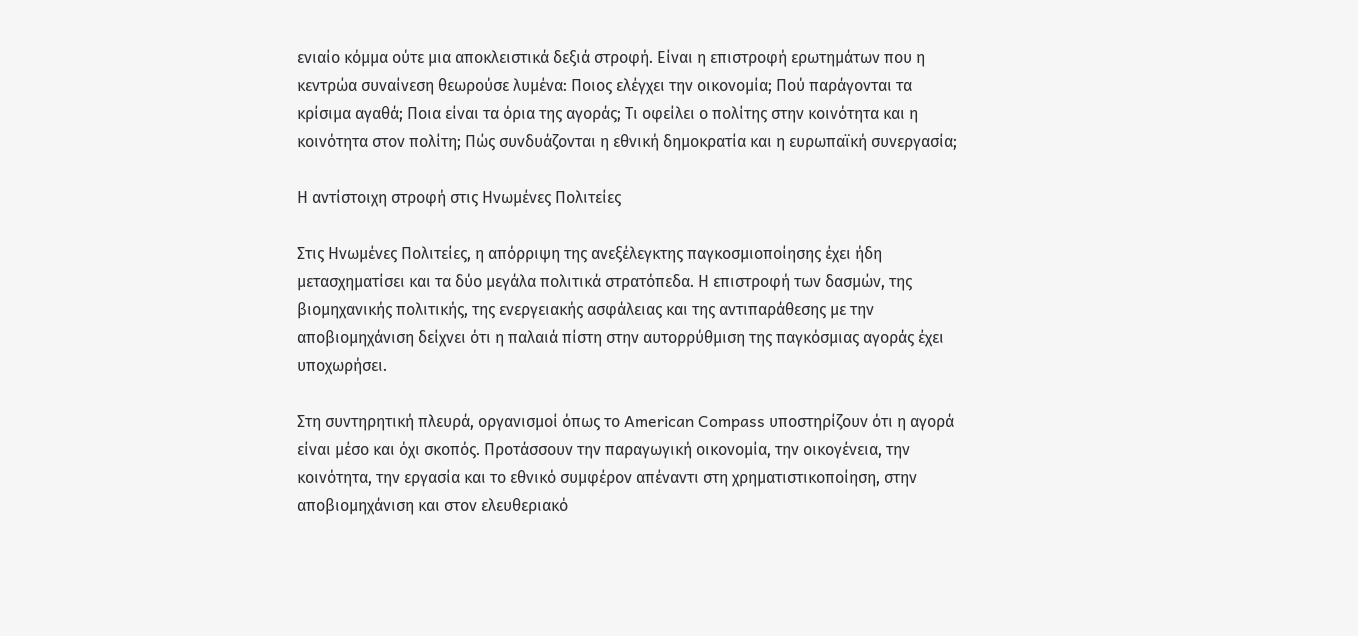ενιαίο κόμμα ούτε μια αποκλειστικά δεξιά στροφή. Είναι η επιστροφή ερωτημάτων που η κεντρώα συναίνεση θεωρούσε λυμένα: Ποιος ελέγχει την οικονομία; Πού παράγονται τα κρίσιμα αγαθά; Ποια είναι τα όρια της αγοράς; Τι οφείλει ο πολίτης στην κοινότητα και η κοινότητα στον πολίτη; Πώς συνδυάζονται η εθνική δημοκρατία και η ευρωπαϊκή συνεργασία;

Η αντίστοιχη στροφή στις Ηνωμένες Πολιτείες

Στις Ηνωμένες Πολιτείες, η απόρριψη της ανεξέλεγκτης παγκοσμιοποίησης έχει ήδη μετασχηματίσει και τα δύο μεγάλα πολιτικά στρατόπεδα. Η επιστροφή των δασμών, της βιομηχανικής πολιτικής, της ενεργειακής ασφάλειας και της αντιπαράθεσης με την αποβιομηχάνιση δείχνει ότι η παλαιά πίστη στην αυτορρύθμιση της παγκόσμιας αγοράς έχει υποχωρήσει.

Στη συντηρητική πλευρά, οργανισμοί όπως το American Compass υποστηρίζουν ότι η αγορά είναι μέσο και όχι σκοπός. Προτάσσουν την παραγωγική οικονομία, την οικογένεια, την κοινότητα, την εργασία και το εθνικό συμφέρον απέναντι στη χρηματιστικοποίηση, στην αποβιομηχάνιση και στον ελευθεριακό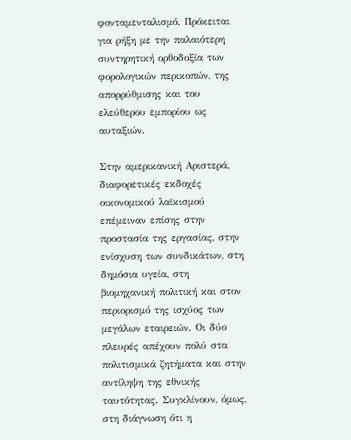φονταμενταλισμό. Πρόκειται για ρήξη με την παλαιότερη συντηρητική ορθοδοξία των φορολογικών περικοπών, της απορρύθμισης και του ελεύθερου εμπορίου ως αυταξιών.

Στην αμερικανική Αριστερά, διαφορετικές εκδοχές οικονομικού λαϊκισμού επέμειναν επίσης στην προστασία της εργασίας, στην ενίσχυση των συνδικάτων, στη δημόσια υγεία, στη βιομηχανική πολιτική και στον περιορισμό της ισχύος των μεγάλων εταιρειών. Οι δύο πλευρές απέχουν πολύ στα πολιτισμικά ζητήματα και στην αντίληψη της εθνικής ταυτότητας. Συγκλίνουν, όμως, στη διάγνωση ότι η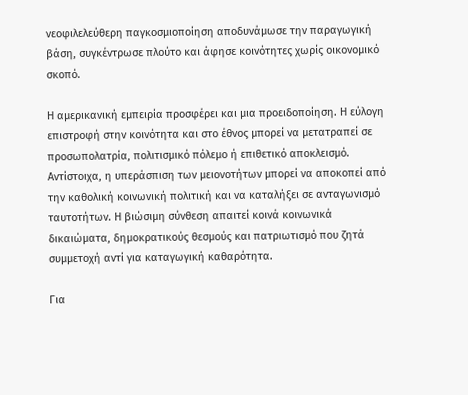νεοφιλελεύθερη παγκοσμιοποίηση αποδυνάμωσε την παραγωγική βάση, συγκέντρωσε πλούτο και άφησε κοινότητες χωρίς οικονομικό σκοπό.

Η αμερικανική εμπειρία προσφέρει και μια προειδοποίηση. Η εύλογη επιστροφή στην κοινότητα και στο έθνος μπορεί να μετατραπεί σε προσωπολατρία, πολιτισμικό πόλεμο ή επιθετικό αποκλεισμό. Αντίστοιχα, η υπεράσπιση των μειονοτήτων μπορεί να αποκοπεί από την καθολική κοινωνική πολιτική και να καταλήξει σε ανταγωνισμό ταυτοτήτων. Η βιώσιμη σύνθεση απαιτεί κοινά κοινωνικά δικαιώματα, δημοκρατικούς θεσμούς και πατριωτισμό που ζητά συμμετοχή αντί για καταγωγική καθαρότητα.

Για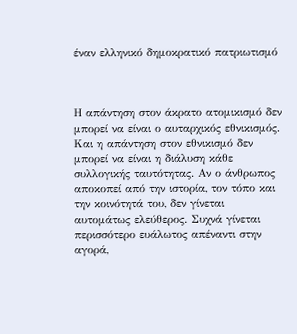έναν ελληνικό δημοκρατικό πατριωτισμό



Η απάντηση στον άκρατο ατομικισμό δεν μπορεί να είναι ο αυταρχικός εθνικισμός. Και η απάντηση στον εθνικισμό δεν μπορεί να είναι η διάλυση κάθε συλλογικής ταυτότητας. Αν ο άνθρωπος αποκοπεί από την ιστορία, τον τόπο και την κοινότητά του, δεν γίνεται αυτομάτως ελεύθερος. Συχνά γίνεται περισσότερο ευάλωτος απέναντι στην αγορά,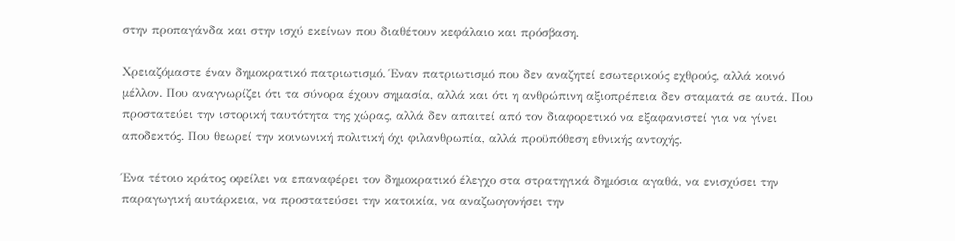στην προπαγάνδα και στην ισχύ εκείνων που διαθέτουν κεφάλαιο και πρόσβαση.

Χρειαζόμαστε έναν δημοκρατικό πατριωτισμό. Έναν πατριωτισμό που δεν αναζητεί εσωτερικούς εχθρούς, αλλά κοινό μέλλον. Που αναγνωρίζει ότι τα σύνορα έχουν σημασία, αλλά και ότι η ανθρώπινη αξιοπρέπεια δεν σταματά σε αυτά. Που προστατεύει την ιστορική ταυτότητα της χώρας, αλλά δεν απαιτεί από τον διαφορετικό να εξαφανιστεί για να γίνει αποδεκτός. Που θεωρεί την κοινωνική πολιτική όχι φιλανθρωπία, αλλά προϋπόθεση εθνικής αντοχής.

Ένα τέτοιο κράτος οφείλει να επαναφέρει τον δημοκρατικό έλεγχο στα στρατηγικά δημόσια αγαθά, να ενισχύσει την παραγωγική αυτάρκεια, να προστατεύσει την κατοικία, να αναζωογονήσει την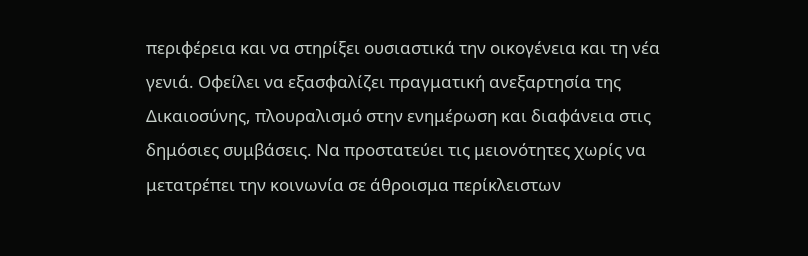περιφέρεια και να στηρίξει ουσιαστικά την οικογένεια και τη νέα γενιά. Οφείλει να εξασφαλίζει πραγματική ανεξαρτησία της Δικαιοσύνης, πλουραλισμό στην ενημέρωση και διαφάνεια στις δημόσιες συμβάσεις. Να προστατεύει τις μειονότητες χωρίς να μετατρέπει την κοινωνία σε άθροισμα περίκλειστων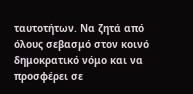ταυτοτήτων. Να ζητά από όλους σεβασμό στον κοινό δημοκρατικό νόμο και να προσφέρει σε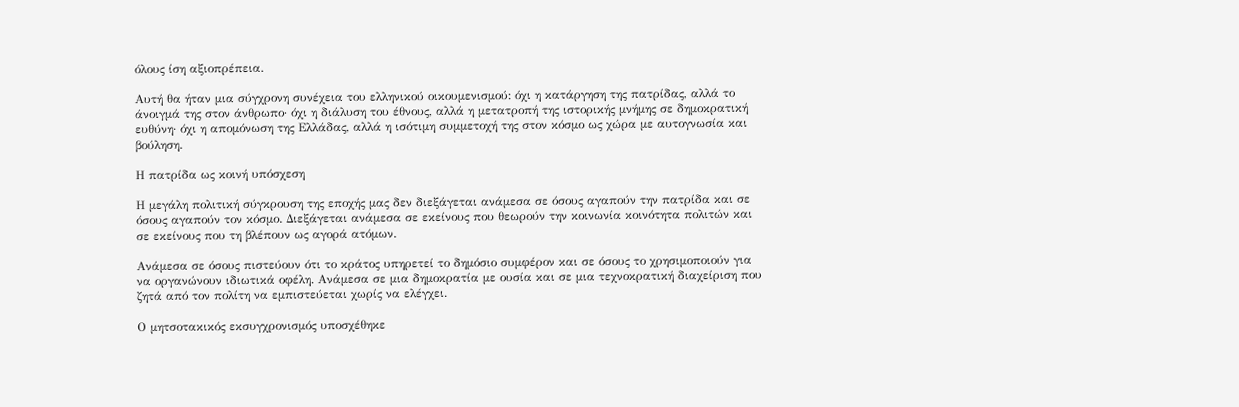όλους ίση αξιοπρέπεια.

Αυτή θα ήταν μια σύγχρονη συνέχεια του ελληνικού οικουμενισμού: όχι η κατάργηση της πατρίδας, αλλά το άνοιγμά της στον άνθρωπο· όχι η διάλυση του έθνους, αλλά η μετατροπή της ιστορικής μνήμης σε δημοκρατική ευθύνη· όχι η απομόνωση της Ελλάδας, αλλά η ισότιμη συμμετοχή της στον κόσμο ως χώρα με αυτογνωσία και βούληση.

Η πατρίδα ως κοινή υπόσχεση

Η μεγάλη πολιτική σύγκρουση της εποχής μας δεν διεξάγεται ανάμεσα σε όσους αγαπούν την πατρίδα και σε όσους αγαπούν τον κόσμο. Διεξάγεται ανάμεσα σε εκείνους που θεωρούν την κοινωνία κοινότητα πολιτών και σε εκείνους που τη βλέπουν ως αγορά ατόμων.

Ανάμεσα σε όσους πιστεύουν ότι το κράτος υπηρετεί το δημόσιο συμφέρον και σε όσους το χρησιμοποιούν για να οργανώνουν ιδιωτικά οφέλη. Ανάμεσα σε μια δημοκρατία με ουσία και σε μια τεχνοκρατική διαχείριση που ζητά από τον πολίτη να εμπιστεύεται χωρίς να ελέγχει.

Ο μητσοτακικός εκσυγχρονισμός υποσχέθηκε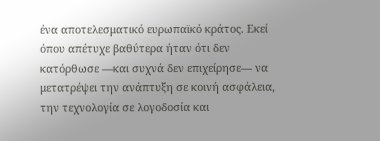ένα αποτελεσματικό ευρωπαϊκό κράτος. Εκεί όπου απέτυχε βαθύτερα ήταν ότι δεν κατόρθωσε —και συχνά δεν επιχείρησε— να μετατρέψει την ανάπτυξη σε κοινή ασφάλεια, την τεχνολογία σε λογοδοσία και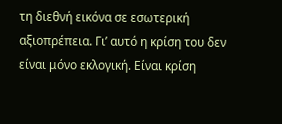τη διεθνή εικόνα σε εσωτερική αξιοπρέπεια. Γι’ αυτό η κρίση του δεν είναι μόνο εκλογική. Είναι κρίση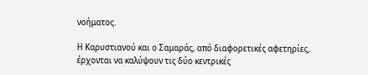νοήματος.

Η Καρυστιανού και ο Σαμαράς, από διαφορετικές αφετηρίες, έρχονται να καλύψουν τις δύο κεντρικές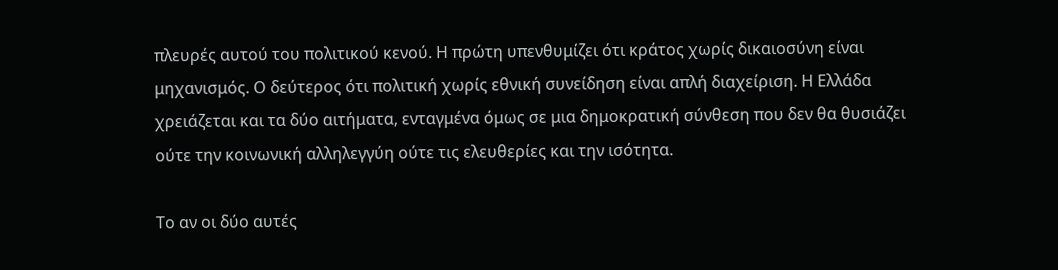πλευρές αυτού του πολιτικού κενού. Η πρώτη υπενθυμίζει ότι κράτος χωρίς δικαιοσύνη είναι μηχανισμός. Ο δεύτερος ότι πολιτική χωρίς εθνική συνείδηση είναι απλή διαχείριση. Η Ελλάδα χρειάζεται και τα δύο αιτήματα, ενταγμένα όμως σε μια δημοκρατική σύνθεση που δεν θα θυσιάζει ούτε την κοινωνική αλληλεγγύη ούτε τις ελευθερίες και την ισότητα.

Το αν οι δύο αυτές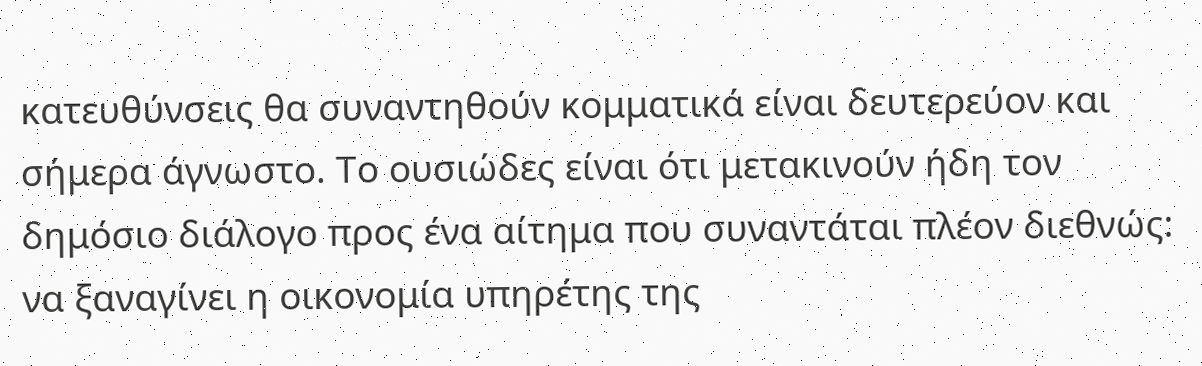κατευθύνσεις θα συναντηθούν κομματικά είναι δευτερεύον και σήμερα άγνωστο. Το ουσιώδες είναι ότι μετακινούν ήδη τον δημόσιο διάλογο προς ένα αίτημα που συναντάται πλέον διεθνώς: να ξαναγίνει η οικονομία υπηρέτης της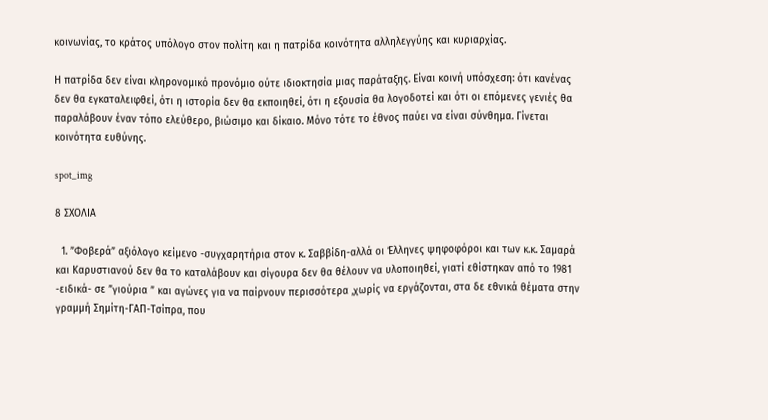κοινωνίας, το κράτος υπόλογο στον πολίτη και η πατρίδα κοινότητα αλληλεγγύης και κυριαρχίας.

Η πατρίδα δεν είναι κληρονομικό προνόμιο ούτε ιδιοκτησία μιας παράταξης. Είναι κοινή υπόσχεση: ότι κανένας δεν θα εγκαταλειφθεί, ότι η ιστορία δεν θα εκποιηθεί, ότι η εξουσία θα λογοδοτεί και ότι οι επόμενες γενιές θα παραλάβουν έναν τόπο ελεύθερο, βιώσιμο και δίκαιο. Μόνο τότε το έθνος παύει να είναι σύνθημα. Γίνεται κοινότητα ευθύνης.

spot_img

8 ΣΧΟΛΙΑ

  1. ”Φοβερά” αξιόλογο κείμενο -συγχαρητήρια στον κ. Σαββίδη-αλλά οι Έλληνες ψηφοφόροι και των κ.κ. Σαμαρά και Καρυστιανού δεν θα το καταλάβουν και σίγουρα δεν θα θέλουν να υλοποιηθεί, γιατί εθίστηκαν από το 1981 -ειδικά- σε ”γιούρια ” και αγώνες για να παίρνουν περισσότερα ,χωρίς να εργάζονται, στα δε εθνικά θέματα στην γραμμή Σημίτη-ΓΑΠ-Τσίπρα, που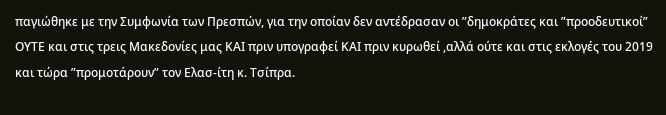παγιώθηκε με την Συμφωνία των Πρεσπών, για την οποίαν δεν αντέδρασαν οι ”δημοκράτες και ”προοδευτικοί” ΟΥΤΕ και στις τρεις Μακεδονίες μας ΚΑΙ πριν υπογραφεί ΚΑΙ πριν κυρωθεί ,αλλά ούτε και στις εκλογές του 2019 και τώρα ”προμοτάρουν” τον Ελασ-ίτη κ. Τσίπρα.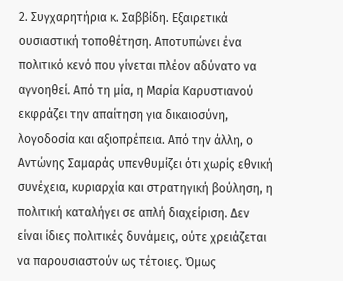2. Συγχαρητήρια κ. Σαββίδη. Εξαιρετικά ουσιαστική τοποθέτηση. Αποτυπώνει ένα πολιτικό κενό που γίνεται πλέον αδύνατο να αγνοηθεί. Από τη μία, η Μαρία Καρυστιανού εκφράζει την απαίτηση για δικαιοσύνη, λογοδοσία και αξιοπρέπεια. Από την άλλη, ο Αντώνης Σαμαράς υπενθυμίζει ότι χωρίς εθνική συνέχεια, κυριαρχία και στρατηγική βούληση, η πολιτική καταλήγει σε απλή διαχείριση. Δεν είναι ίδιες πολιτικές δυνάμεις, ούτε χρειάζεται να παρουσιαστούν ως τέτοιες. Όμως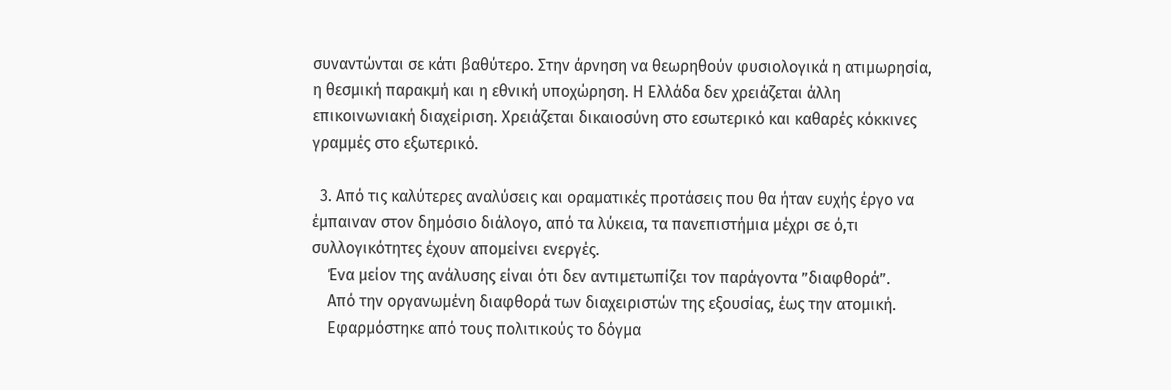συναντώνται σε κάτι βαθύτερο. Στην άρνηση να θεωρηθούν φυσιολογικά η ατιμωρησία, η θεσμική παρακμή και η εθνική υποχώρηση. Η Ελλάδα δεν χρειάζεται άλλη επικοινωνιακή διαχείριση. Χρειάζεται δικαιοσύνη στο εσωτερικό και καθαρές κόκκινες γραμμές στο εξωτερικό.

  3. Από τις καλύτερες αναλύσεις και οραματικές προτάσεις που θα ήταν ευχής έργο να έμπαιναν στον δημόσιο διάλογο, από τα λύκεια, τα πανεπιστήμια μέχρι σε ό,τι συλλογικότητες έχουν απομείνει ενεργές.
    Ένα μείον της ανάλυσης είναι ότι δεν αντιμετωπίζει τον παράγοντα ”διαφθορά”.
    Από την οργανωμένη διαφθορά των διαχειριστών της εξουσίας, έως την ατομική.
    Εφαρμόστηκε από τους πολιτικούς το δόγμα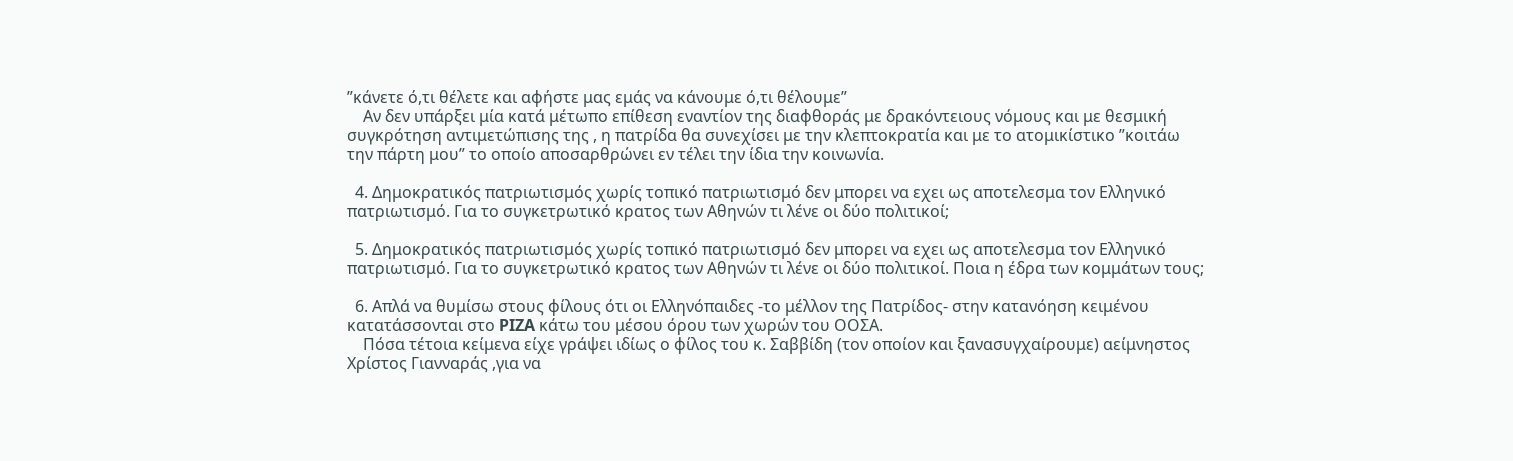”κάνετε ό,τι θέλετε και αφήστε μας εμάς να κάνουμε ό,τι θέλουμε”
    Αν δεν υπάρξει μία κατά μέτωπο επίθεση εναντίον της διαφθοράς με δρακόντειους νόμους και με θεσμική συγκρότηση αντιμετώπισης της , η πατρίδα θα συνεχίσει με την κλεπτοκρατία και με το ατομικίστικο ”κοιτάω την πάρτη μου” το οποίο αποσαρθρώνει εν τέλει την ίδια την κοινωνία.

  4. Δημοκρατικός πατριωτισμός χωρίς τοπικό πατριωτισμό δεν μπορει να εχει ως αποτελεσμα τον Ελληνικό πατριωτισμό. Για το συγκετρωτικό κρατος των Αθηνών τι λένε οι δύο πολιτικοί;

  5. Δημοκρατικός πατριωτισμός χωρίς τοπικό πατριωτισμό δεν μπορει να εχει ως αποτελεσμα τον Ελληνικό πατριωτισμό. Για το συγκετρωτικό κρατος των Αθηνών τι λένε οι δύο πολιτικοί. Ποια η έδρα των κομμάτων τους;

  6. Απλά να θυμίσω στους φίλους ότι οι Ελληνόπαιδες -το μέλλον της Πατρίδος- στην κατανόηση κειμένου κατατάσσονται στο PIZA κάτω του μέσου όρου των χωρών του ΟΟΣΑ.
    Πόσα τέτοια κείμενα είχε γράψει ιδίως ο φίλος του κ. Σαββίδη (τον οποίον και ξανασυγχαίρουμε) αείμνηστος Χρίστος Γιανναράς ,για να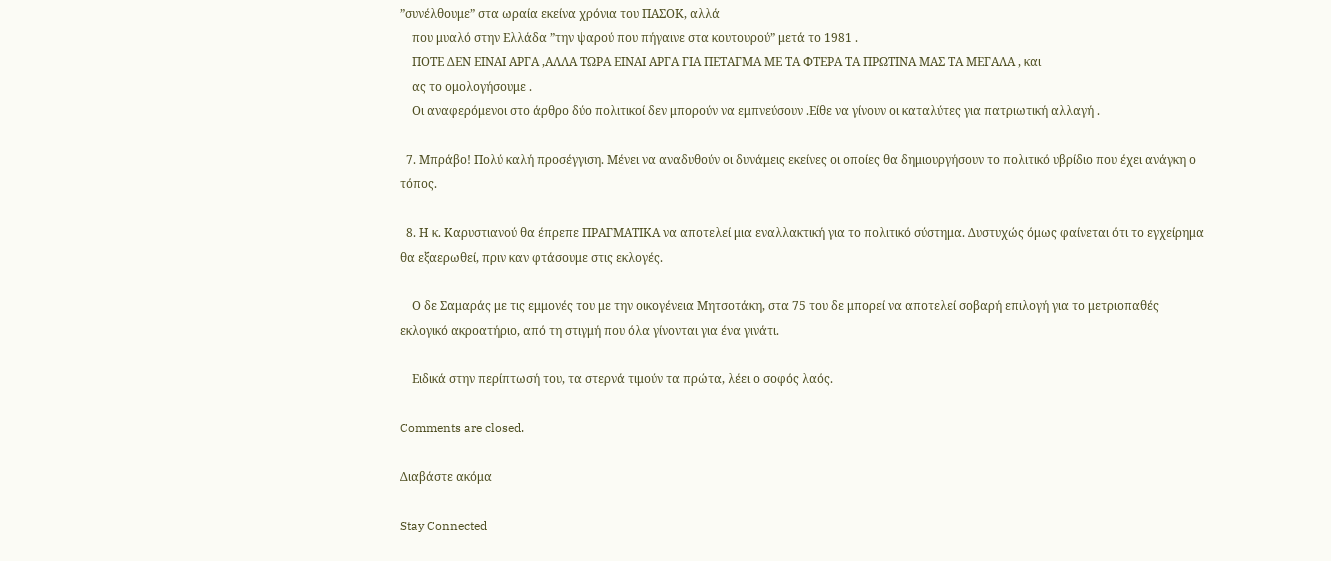”συνέλθουμε” στα ωραία εκείνα χρόνια του ΠΑΣΟΚ, αλλά
    που μυαλό στην Ελλάδα ”την ψαρού που πήγαινε στα κουτουρού” μετά το 1981 .
    ΠΟΤΕ ΔΕΝ ΕΙΝΑΙ ΑΡΓΑ ,ΑΛΛΑ ΤΩΡΑ ΕΙΝΑΙ ΑΡΓΑ ΓΙΑ ΠΕΤΑΓΜΑ ΜΕ ΤΑ ΦΤΕΡΑ ΤΑ ΠΡΩΤΙΝΑ ΜΑΣ ΤΑ ΜΕΓΑΛΑ , και
    ας το ομολογήσουμε .
    Οι αναφερόμενοι στο άρθρο δύο πολιτικοί δεν μπορούν να εμπνεύσουν .Είθε να γίνουν οι καταλύτες για πατριωτική αλλαγή .

  7. Μπράβο! Πολύ καλή προσέγγιση. Μένει να αναδυθούν οι δυνάμεις εκείνες οι οποίες θα δημιουργήσουν το πολιτικό υβρίδιο που έχει ανάγκη ο τόπος.

  8. Η κ. Καρυστιανού θα έπρεπε ΠΡΑΓΜΑΤΙΚΑ να αποτελεί μια εναλλακτική για το πολιτικό σύστημα. Δυστυχώς όμως φαίνεται ότι το εγχείρημα θα εξαερωθεί, πριν καν φτάσουμε στις εκλογές.

    Ο δε Σαμαράς με τις εμμονές του με την οικογένεια Μητσοτάκη, στα 75 του δε μπορεί να αποτελεί σοβαρή επιλογή για το μετριοπαθές εκλογικό ακροατήριο, από τη στιγμή που όλα γίνονται για ένα γινάτι.

    Ειδικά στην περίπτωσή του, τα στερνά τιμούν τα πρώτα, λέει ο σοφός λαός.

Comments are closed.

Διαβάστε ακόμα

Stay Connected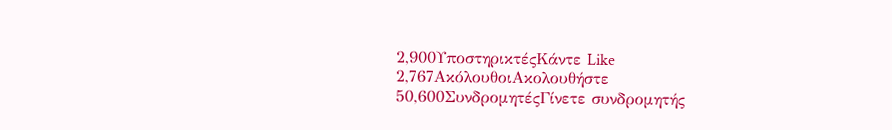2,900ΥποστηρικτέςΚάντε Like
2,767ΑκόλουθοιΑκολουθήστε
50,600ΣυνδρομητέςΓίνετε συνδρομητής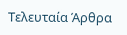Τελευταία Άρθρα